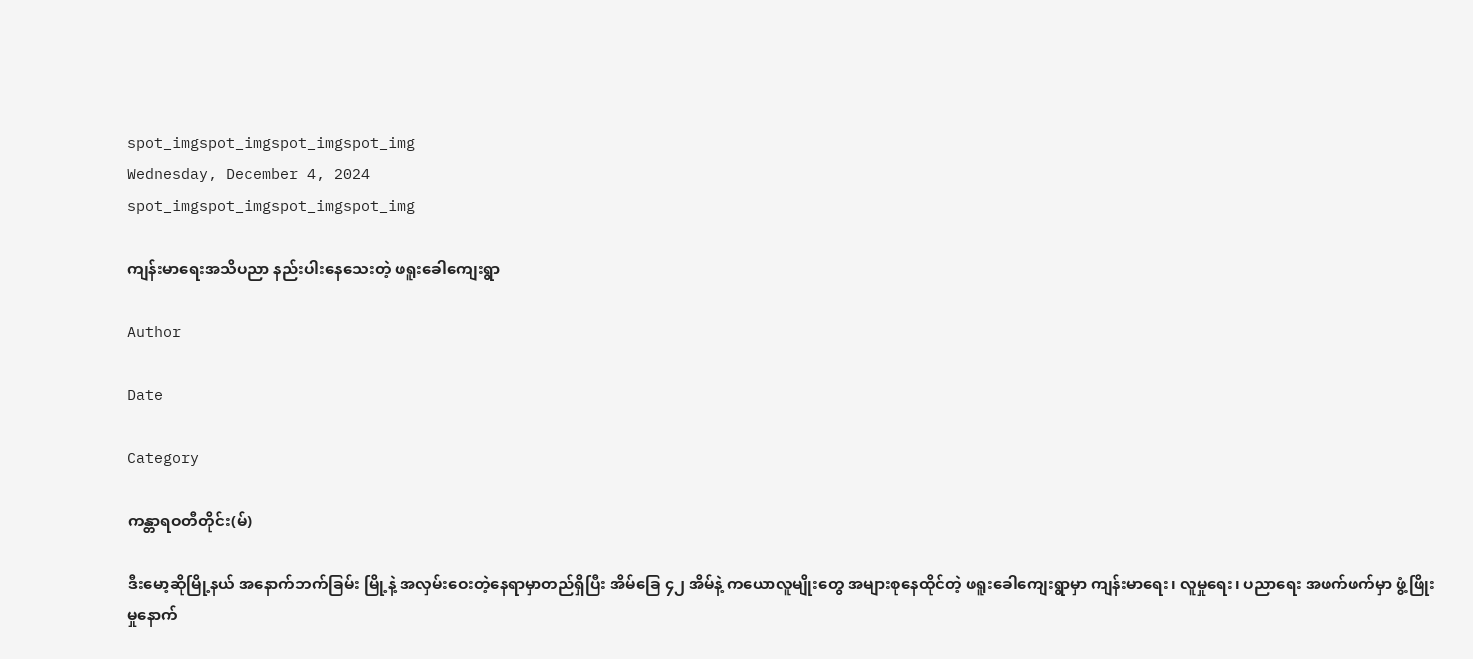spot_imgspot_imgspot_imgspot_img
Wednesday, December 4, 2024
spot_imgspot_imgspot_imgspot_img

ကျန်းမာရေးအသိပညာ နည်းပါးနေသေးတဲ့ ဖရူးခေါကျေးရွာ

Author

Date

Category

ကန္တာရဝတီတိုင်း(မ်)

ဒီးမော့ဆိုမြို့နယ် အနောက်ဘက်ခြမ်း မြို့နဲ့ အလှမ်းဝေးတဲ့နေရာမှာတည်ရှိပြီး အိမ်ခြေ ၄၂ အိမ်နဲ့ ကယောလူမျိုးတွေ အများစုနေထိုင်တဲ့ ဖရူးခေါကျေးရွာမှာ ကျန်းမာရေး၊ လူမှုရေး၊ ပညာရေး အဖက်ဖက်မှာ ဖွံ့ဖြိုးမှုနောက်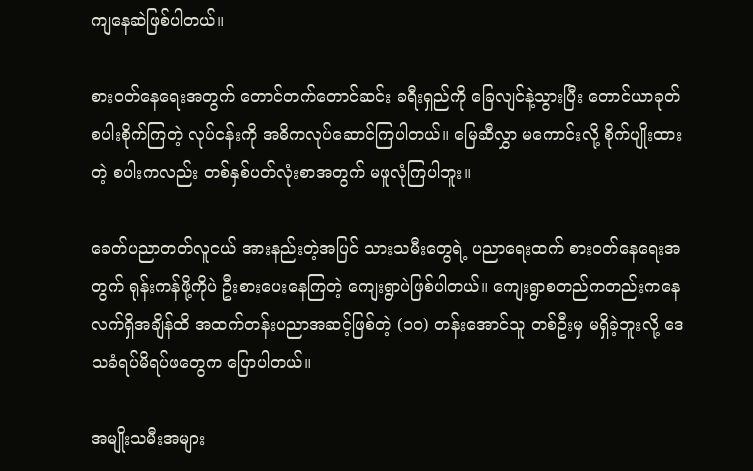ကျနေဆဲဖြစ်ပါတယ်။

စား၀တ်နေရေးအတွက် တောင်တက်တောင်ဆင်း ခရီးရှည်ကို ခြေလျင်နဲ့သွားပြီး တောင်ယာခုတ် စပါးစိုက်ကြတဲ့ လုပ်ငန်းကို အဓိကလုပ်ဆောင်ကြပါတယ်။ မြေဆီလွှာ မကောင်းလို့ စိုက်ပျိုးထားတဲ့ စပါးကလည်း တစ်နှစ်ပတ်လုံးစာအတွက် မဖူလုံကြပါဘူး။

ခေတ်ပညာတတ်လူငယ် အားနည်းတဲ့အပြင် သားသမီးတွေရဲ့ ပညာရေးထက် စား၀တ်နေရေးအတွက် ရုန်းကန်ဖို့ကိုပဲ ဦးစားပေးနေကြတဲ့ ကျေးရွာပဲဖြစ်ပါတယ်။ ကျေးရွာစတည်ကတည်းကနေ လက်ရှိအချိန်ထိ အထက်တန်းပညာအဆင့်ဖြစ်တဲ့ (၁၀) တန်းအောင်သူ တစ်ဦးမှ မရှိခဲ့ဘူးလို့ ဒေသခံရပ်မိရပ်ဖတွေက ပြောပါတယ်။

အမျိုးသမီးအများ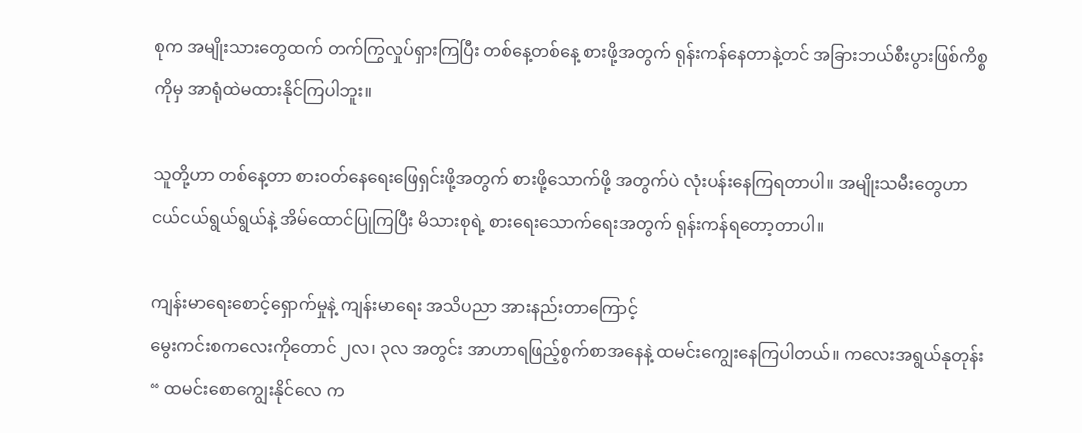စုက အမျိုးသားတွေထက် တက်ကြွလှုပ်ရှားကြပြီး တစ်နေ့တစ်နေ့ စားဖို့အတွက် ရုန်းကန်နေတာနဲ့တင် အခြားဘယ်စီးပွားဖြစ်ကိစ္စကိုမှ အာရုံထဲမထားနိုင်ကြပါဘူး။

သူတို့ဟာ တစ်နေ့တာ စားဝတ်နေရေးဖြေရှင်းဖို့အတွက် စားဖို့သောက်ဖို့ အတွက်ပဲ လုံးပန်းနေကြရတာပါ။ အမျိုးသမီးတွေဟာ ငယ်ငယ်ရွယ်ရွယ်နဲ့ အိမ်ထောင်ပြုကြပြီး မိသားစုရဲ့ စားရေးသောက်ရေးအတွက် ရုန်းကန်ရတော့တာပါ။

ကျန်းမာရေးစောင့်ရှောက်မှုနဲ့ ကျန်းမာရေး အသိပညာ အားနည်းတာကြောင့်
မွေးကင်းစကလေးကိုတောင် ၂လ၊ ၃လ အတွင်း အာဟာရဖြည့်စွက်စာအနေနဲ့ ထမင်းကျွေးနေကြပါတယ်။ ကလေးအရွယ်နုတုန်း “ ထမင်းစောကျွေးနိုင်လေ က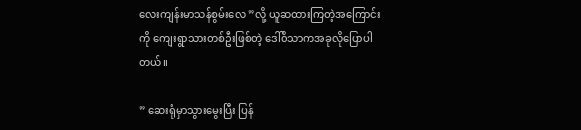လေးကျန်းမာသန်စွမ်းလေ ”လို့ ယူဆထားကြတဲ့အကြောင်းကို ကျေးရွာသားတစ်ဦးဖြစ်တဲ့ ဒေါ်၀ိသာကအခုလိုပြောပါတယ်။

” ဆေးရုံမှာသွားမွေးပြီး ပြန်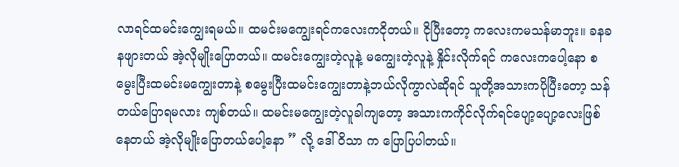လာရင်ထမင်းကျွေးရမယ်။ ထမင်းမကျွေးရင်ကလေးကငိုတယ်။ ငိုပြီးတော့ ကလေးကမသန်မာဘူး။ ခနခနဖျားတယ် အဲ့လိုမျိုးပြောတယ်။ ထမင်းကျွေးတဲ့လူနဲ့ မကျွေးတဲ့လူနဲ့ နှိုင်းလိုက်ရင် ကလေးကပေါ့နော စမွေးပြီးထမင်းမကျွေးတာနဲ့ စမွေးပြီးထမင်းကျွေးတာနဲ့ဘယ်လိုကွာလဲဆိုရင် သူတို့အသားကပိုပြီးတော့ သန်တယ်ပြောရမလား ကျစ်တယ်။ ထမင်းမကျွေးတဲ့လူခါကျတော့ အသားကကိုင်လိုက်ရင်ပျော့ပျော့လေးဖြစ်နေတယ် အဲ့လိုမျိုးပြောတယ်ပေါ့နော ” လို့ ဒေါ်ဝိသာ က ပြောပြပါတယ်။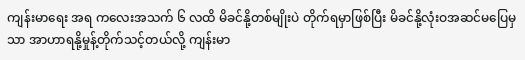ကျန်းမာရေး အရ ကလေးအသက် ၆ လထိ မိခင်နို့တစ်မျိုးပဲ တိုက်ရမှာဖြစ်ပြီး မိခင်နို့လုံးဝအဆင်မပြေမှသာ အာဟာရနို့မှုန့်တိုက်သင့်တယ်လို့ ကျန်းမာ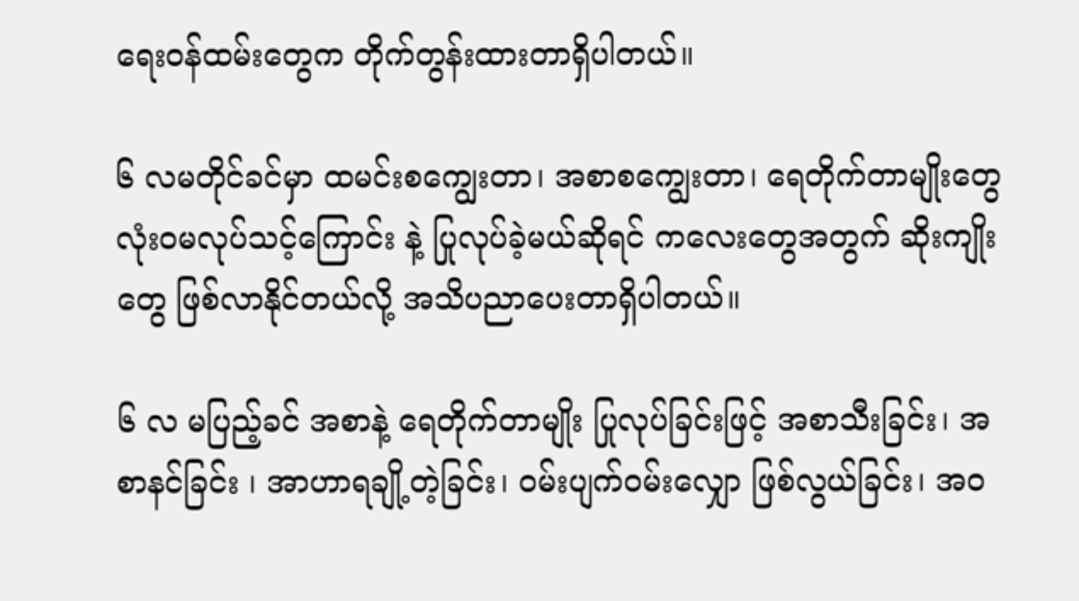ရေးဝန်ထမ်းတွေက တိုက်တွန်းထားတာရှိပါတယ်။

၆ လမတိုင်ခင်မှာ ထမင်းစကျွေးတာ၊ အစာစကျွေးတာ၊ ရေတိုက်တာမျိုးတွေ လုံးဝမလုပ်သင့်ကြောင်း နဲ့ ပြုလုပ်ခဲ့မယ်ဆိုရင် ကလေးတွေအတွက် ဆိုးကျိုးတွေ ဖြစ်လာနိုင်တယ်လို့ အသိပညာပေးတာရှိပါတယ်။

၆ လ မပြည့်ခင် အစာနဲ့ ရေတိုက်တာမျိုး ပြုလုပ်ခြင်းဖြင့် အစာသီးခြင်း၊ အစာနင်ခြင်း ၊ အာဟာရချို့တဲ့ခြင်း၊ ဝမ်းပျက်ဝမ်းလျှော ဖြစ်လွယ်ခြင်း၊ အဝ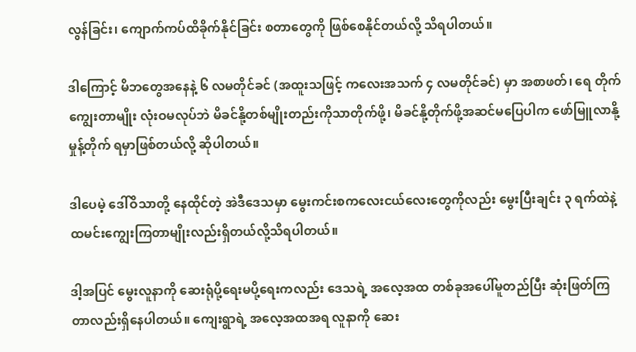လွန်ခြင်း၊ ကျောက်ကပ်ထိခိုက်နိုင်ခြင်း စတာတွေကို ဖြစ်စေနိုင်တယ်လို့ သိရပါတယ်။

ဒါကြောင့် မိဘတွေအနေနဲ့ ၆ လမတိုင်ခင် (အထူးသဖြင့် ကလေးအသက် ၄ လမတိုင်ခင်) မှာ အစာဖတ်၊ ရေ တိုက်ကျွေးတာမျိုး လုံးဝမလုပ်ဘဲ မိခင်နို့တစ်မျိုးတည်းကိုသာတိုက်ဖို့၊ မိခင်နို့တိုက်ဖို့အဆင်မပြေပါက ဖော်မြူလာနို့မှုန့်တိုက် ရမှာဖြစ်တယ်လို့ ဆိုပါတယ်။

ဒါပေမဲ့ ဒေါ်ဝိသာတို့ နေထိုင်တဲ့ အဲဒီဒေသမှာ မွေးကင်းစကလေးငယ်လေးတွေကိုလည်း မွေးပြီးချင်း ၃ ရက်ထဲနဲ့ ထမင်းကျွေးကြတာမျိုးလည်းရှိတယ်လို့သိရပါတယ်။

ဒါ့အပြင် မွေးလူနာကို ဆေးရုံပို့ရေးမပို့ရေးကလည်း ဒေသရဲ့ အလေ့အထ တစ်ခုအပေါ်မူတည်ပြီး ဆုံးဖြတ်ကြတာလည်းရှိနေပါတယ်။ ကျေးရွာရဲ့ အလေ့အထအရ လူနာကို ဆေး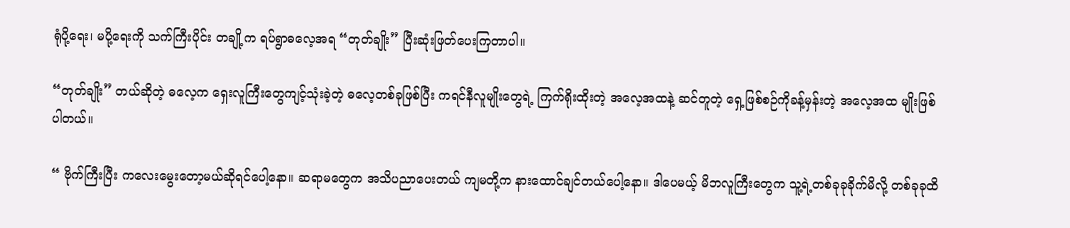ရုံပို့ရေး၊ မပို့ရေးကို သက်ကြီးပိုင်း တချို့က ရပ်ရွာဓလေ့အရ “တုတ်ချိုး” ပြီးဆုံးဖြတ်ပေးကြတာပါ။

“တုတ်ချိုး” တယ်ဆိုတဲ့ ဓလေ့က ရှေးလူကြီးတွေကျင့်သုံးခဲ့တဲ့ ဓလေ့တစ်ခုဖြစ်ပြီး ကရင်နီလူမျိုးတွေရဲ့ ကြက်ရိုးထိုးတဲ့ အလေ့အထနဲ့ ဆင်တူတဲ့ ရှေ့ဖြစ်စဉ်ကိုခန့်မှန်းတဲ့ အလေ့အထ မျိုးဖြစ်ပါတယ်။

“ ဗိုက်ကြီးပြီး ကလေးမွေးတော့မယ်ဆိုရင်ပေါ့နော။ ဆရာမတွေက အသိပညာပေးတယ် ကျမတို့က နားထောင်ချင်တယ်ပေါ့နော။ ဒါပေမယ့် မိဘလူကြီးတွေက သူ့ရဲ့တစ်ခုခုခိုက်မိလို့ တစ်ခုခုထိ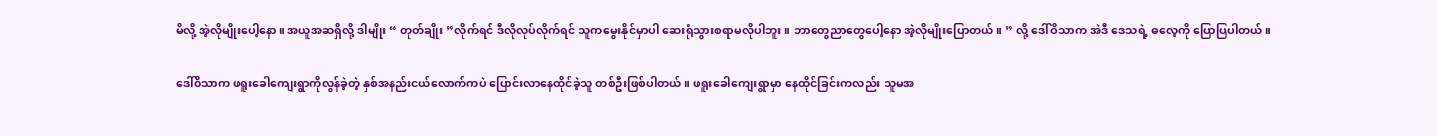မိလို့ အဲ့လိုမျိုးပေါ့နော။ အယူအဆရှိလို့ ဒါမျိုး “ တုတ်ချိုး ”လိုက်ရင် ဒီလိုလုပ်လိုက်ရင် သူကမွေးနိုင်မှာပါ ဆေးရုံသွားစရာမလိုပါဘူး။ ဘာတွေညာတွေပေါ့နော အဲ့လိုမျိုးပြောတယ်။ ” လို့ ဒေါ်ဝိသာက အဲဒီ ဒေသရဲ့ ဓလေ့ကို ပြောပြပါတယ်။

ဒေါ်၀ိသာက ဖရူးခေါကျေးရွာကိုလွန်ခဲ့တဲ့ နှစ်အနည်းငယ်လောက်ကပဲ ပြောင်းလာနေထိုင်ခဲ့သူ တစ်ဦးဖြစ်ပါတယ်။ ဖရူးခေါကျေးရွာမှာ နေထိုင်ခြင်းကလည်း သူမအ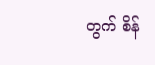တွက် စိန်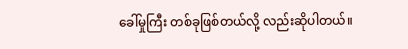ခေါ်မှုကြီး တစ်ခုဖြစ်တယ်လို့ လည်းဆိုပါတယ်။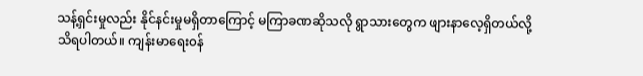သန့်ရှင်းမှုလည်း နိုင်နင်းမှုမရှိတာကြောင့် မကြာခဏဆိုသလို ရွာသားတွေက ဖျားနာလေ့ရှိတယ်လို့သိရပါတယ်။ ကျန်းမာရေး၀န်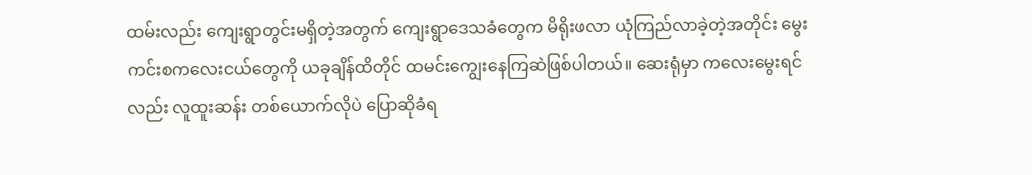ထမ်းလည်း ကျေးရွာတွင်းမရှိတဲ့အတွက် ကျေးရွာဒေသခံတွေက မိရိုးဖလာ ယုံကြည်လာခဲ့တဲ့အတိုင်း မွေးကင်းစကလေးငယ်တွေကို ယခုချိန်ထိတိုင် ထမင်းကျွေးနေကြဆဲဖြစ်ပါတယ်။ ဆေးရုံမှာ ကလေးမွေးရင်လည်း လူထူးဆန်း တစ်ယောက်လိုပဲ ပြောဆိုခံရ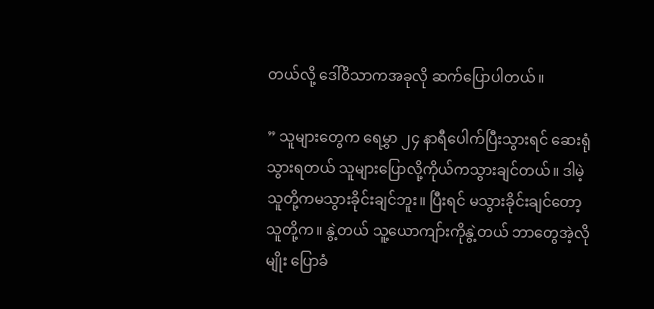တယ်လို့ ဒေါ်၀ိသာကအခုလို ဆက်ပြောပါတယ်။

” သူများတွေက ရေမွှာ ၂၄ နာရီပေါက်ပြီးသွားရင် ဆေးရုံသွားရတယ် သူများပြောလို့ကိုယ်ကသွားချင်တယ်။ ဒါမဲ့သူတို့ကမသွားခိုင်းချင်ဘူး။ ပြီးရင် မသွားခိုင်းချင်တော့ သူတို့က။ နွဲ့တယ် သူ့ယောကျာ်းကိုနွဲ့တယ် ဘာတွေအဲ့လိုမျိုး ပြောခံ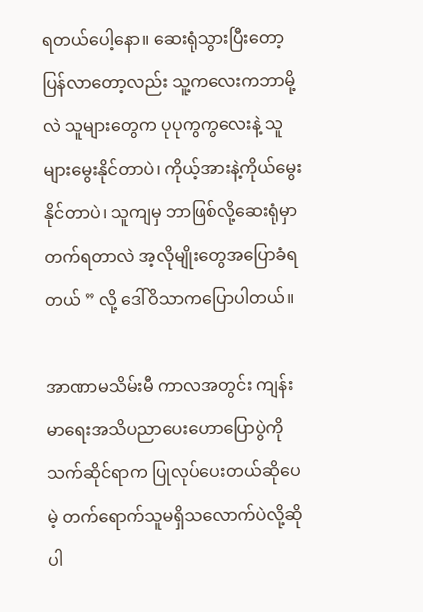ရတယ်ပေါ့နော။ ဆေးရုံသွားပြီးတော့ ပြန်လာတော့လည်း သူ့ကလေးကဘာမို့လဲ သူများတွေက ပုပုကွကွလေးနဲ့ သူများမွေးနိုင်တာပဲ၊ ကိုယ့်အားနဲ့ကိုယ်မွေးနိုင်တာပဲ၊ သူကျမှ ဘာဖြစ်လို့ဆေးရုံမှာတက်ရတာလဲ အ့လိုမျိုးတွေအပြောခံရတယ် ” လို့ ဒေါ်ဝိသာကပြောပါတယ်။

အာဏာမသိမ်းမီ ကာလအတွင်း ကျန်းမာရေးအသိပညာပေးဟောပြောပွဲကို သက်ဆိုင်ရာက ပြုလုပ်ပေးတယ်ဆိုပေမဲ့ တက်ရောက်သူမရှိသလောက်ပဲလို့ဆိုပါ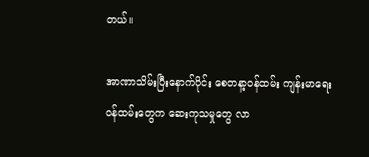တယ်။

အာဏာသိမ်းပြီးနောက်ပိုင်း စေတနာ့ဝန်ထမ်း ကျန်းမာရေး၀န်ထမ်းတွေက ဆေးကုသမှုတွေ လာ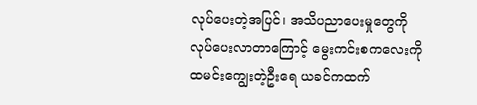လုပ်ပေးတဲ့အပြင်၊ အသိပညာပေးမှုတွေကို လုပ်ပေးလာတာကြောင့် မွေးကင်းစကလေးကို ထမင်းကျွေးတဲ့ဦးရေ ယခင်ကထက်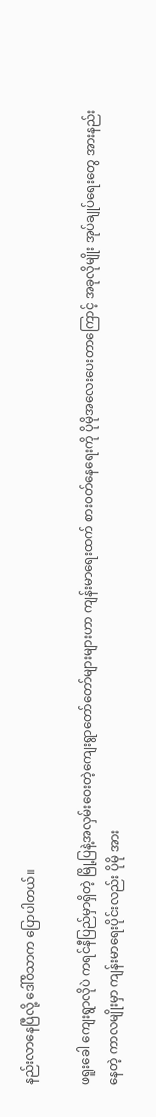နည်းလာနေပြီလို့ ဒေါ်၀ိသာက ပြောပါတယ်။

ဖရူးခေါ ကျေးရွာလိုပဲ ကရင်နီပြည်မှာရှိတဲ့ မြို့ပြနဲ့အလှမ်းဝေးတဲ့ကျေးရွာတော်တော်များများဟာ ကျန်းမာရေးထက် စား၀တ်နေရေးကို ပိုမိုအလေးပေးတာကြောင့် အခုလိုမျိုး အုပ်ချုပ်ရေးတွေ အားနည်းနေတဲ့ ကာလမျိုးမှာ ကျန်းမာရေးပိုင်းလည်း ပိုမို အား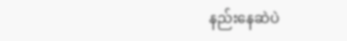နည်းနေဆဲပဲ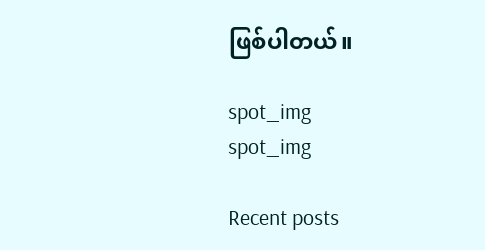ဖြစ်ပါတယ်။

spot_img
spot_img

Recent posts